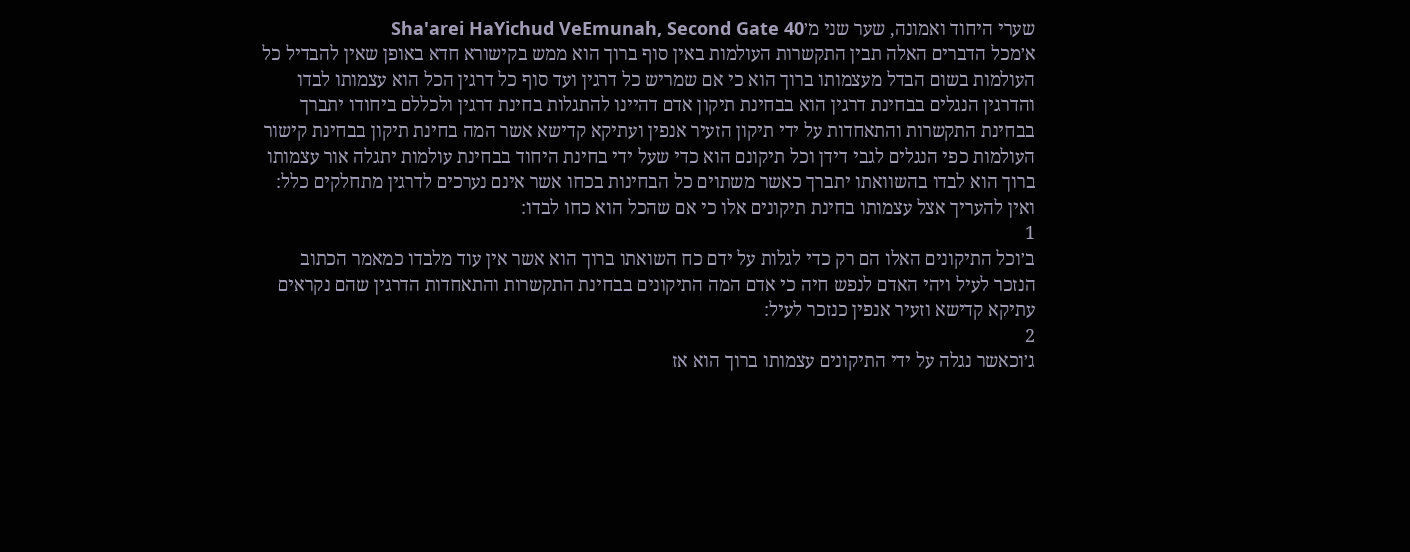שערי היחוד ואמונה, שער שני מ׳Sha'arei HaYichud VeEmunah, Second Gate 40
א׳מכל הדברים האלה תבין התקשרות העולמות באין סוף ברוך הוא ממש בקישורא חדא באופן שאין להבדיל כל העולמות בשום הבדל מעצמותו ברוך הוא כי אם שמריש כל דרגין ועד סוף כל דרגין הכל הוא עצמותו לבדו והדרגין הנגלים בבחינת דרגין הוא בבחינת תיקון אדם דהיינו להתגלות בחינת דרגין ולכללם ביחודו יתברך בבחינת התקשרות והתאחדות על ידי תיקון הזעיר אנפין ועתיקא קדישא אשר המה בחינת תיקון בבחינת קישור העולמות כפי הנגלים לגבי דידן וכל תיקונם הוא כדי שעל ידי בחינת היחוד בבחינת עולמות יתגלה אור עצמותו ברוך הוא לבדו בהשוואתו יתברך כאשר משתוים כל הבחינות בכחו אשר אינם נערכים לדרגין מתחלקים כלל: ואין להעריך אצל עצמותו בחינת תיקונים אלו כי אם שהכל הוא כחו לבדו:
1
ב׳וכל התיקונים האלו הם רק כדי לגלות על ידם כח השואתו ברוך הוא אשר אין עוד מלבדו כמאמר הכתוב הנזכר לעיל ויהי האדם לנפש חיה כי אדם המה התיקונים בבחינת התקשרות והתאחדות הדרגין שהם נקראים עתיקא קדישא וזעיר אנפין כנזכר לעיל:
2
ג׳וכאשר נגלה על ידי התיקונים עצמותו ברוך הוא אז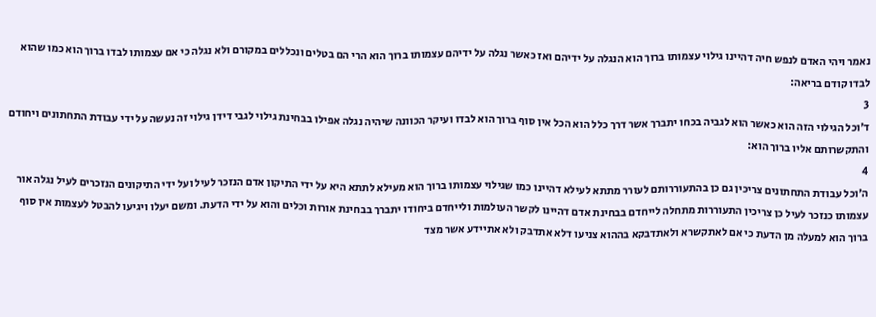נאמר ויהי האדם לנפש חיה דהיינו גילוי עצמותו ברוך הוא הנגלה על ידיהם ואז כאשר נגלה על ידיהם עצמותו ברוך הוא הרי הם בטלים ונכללים במקורם ולא נגלה כי אם עצמותו לבדו ברוך הוא כמו שהוא לבדו קודם בריאה:
3
ד׳וכל הגילוי הזה הוא כאשר הוא לגביה בכחו יתברך אשר דרך כלל הוא הכל אין סוף ברוך הוא לבדו ועיקר הכוונה שיהיה נגלה אפילו בבחינת גילוי לגבי דידן גילוי זה נעשה על ידי עבודת התחתונים ויחודם והתקשרותם אליו ברוך הוא:
4
ה׳וכל עבודת התחתונים צריכין גם כן בהתעוררותם לעורר מתתא לעילא דהיינו כמו שגילוי עצמותו ברוך הוא מעילא לתתא היא על ידי התיקון אדם הנזכר לעיל ועל ידי התיקונים הנזכרים לעיל נגלה אור עצמותו כנזכר לעיל כן צריכין התעוררות מתחלה לייחדם בבחינת אדם דהיינו לקשר העולמות ולייחדם ביחודו יתברך בבחינת אורות וכלים והוא על ידי הדעת. ומשם יעלו ויגיעו להבטל לעצמות אין סוף ברוך הוא למעלה מן הדעת כי אם לאתקשרא ולאתדבקא בההוא צניעו דלא אתדבק ולא אתיידע אשר מצד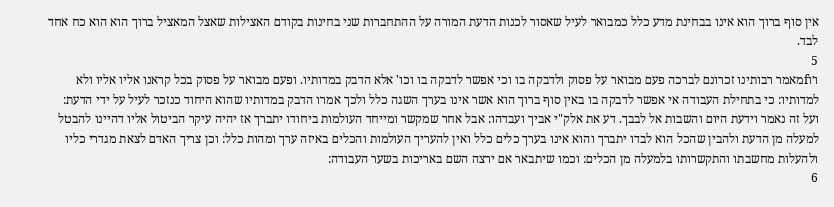אין סוף ברוך הוא אינו בבחינת מדע כלל כמבואר לעיל שאסור לכנות הדעת המורה על ההתחברות שני בחינות בקודם האצילות שאצל המאציל ברוך הוא הוא כח אחד לבד.
5
ו׳וfמאמר רבותינו זכרונם לברכה פעם מבואר על פסוק ולדבקה בו וכי אפשר לדבקה בו וכו' אלא הדבק במדותיו. ופעם מבואר על פסוק בכל קראנו אליו אליו ולא למדותיו: כי בתחילת העבודה אי אפשר לדבקה בו באין סוף ברוך הוא אשר אינו בערך השגה כלל ולכך אמרו הדבק במדותיו שהוא היחוד כנזכר לעיל על ידי הדעת: ועל זה נאמר וידעת היום והשבות אל לבבך. דע את אלק"י אביך ועבדהו: אבל אחר שמקשר ומייחד העולמות ביחודו יתברך אז יהיה עיקר הביטול אליו דהיינו להבטל למעלה מן הדעת ולהבין שהכל הוא לבדו יתברך והוא אינו בערך כלים כלל ואין להעריך העולמות והכלים באיזה ערך ומהות כלל: וכן צריך האדם לצאת מגדרי כליו ולהעלות מחשבתו והתקשרותו בלמעלה מן הכלים: וכמו שיתבאר אם ירצה השם באריכות בשער העבודה:
6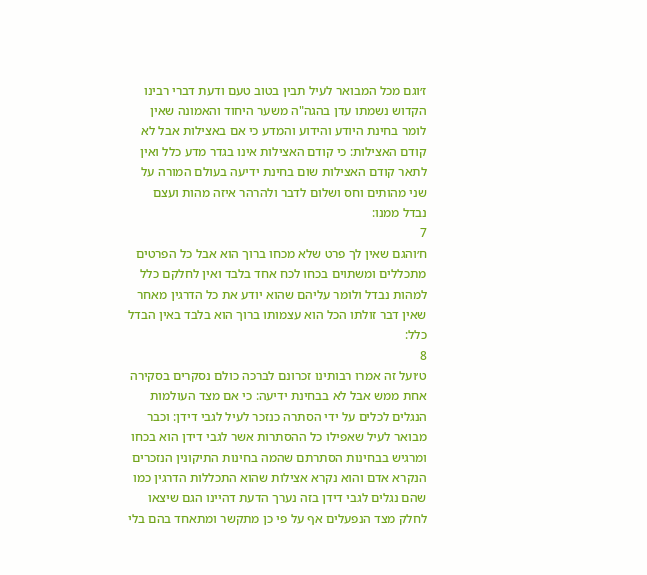ז׳וגם מכל המבואר לעיל תבין בטוב טעם ודעת דברי רבינו הקדוש נשמתו עדן בהגה"ה משער היחוד והאמונה שאין לומר בחינת היודע והידוע והמדע כי אם באצילות אבל לא קודם האצילות: כי קודם האצילות אינו בגדר מדע כלל ואין לתאר קודם האצילות שום בחינת ידיעה בעולם המורה על שני מהותים וחס ושלום לדבר ולהרהר איזה מהות ועצם נבדל ממנו:
7
ח׳והגם שאין לך פרט שלא מכחו ברוך הוא אבל כל הפרטים מתכללים ומשתוים בכחו לכח אחד בלבד ואין לחלקם כלל למהות נבדל ולומר עליהם שהוא יודע את כל הדרגין מאחר שאין דבר זולתו הכל הוא עצמותו ברוך הוא בלבד באין הבדל כלל:
8
ט׳ועל זה אמרו רבותינו זכרונם לברכה כולם נסקרים בסקירה אחת ממש אבל לא בבחינת ידיעה: כי אם מצד העולמות הנגלים לכלים על ידי הסתרה כנזכר לעיל לגבי דידן: וכבר מבואר לעיל שאפילו כל ההסתרות אשר לגבי דידן הוא בכחו ומרגיש בבחינות הסתרתם שהמה בחינות התיקונין הנזכרים הנקרא אדם והוא נקרא אצילות שהוא התכללות הדרגין כמו שהם נגלים לגבי דידן בזה נערך הדעת דהיינו הגם שיצאו לחלק מצד הנפעלים אף על פי כן מתקשר ומתאחד בהם בלי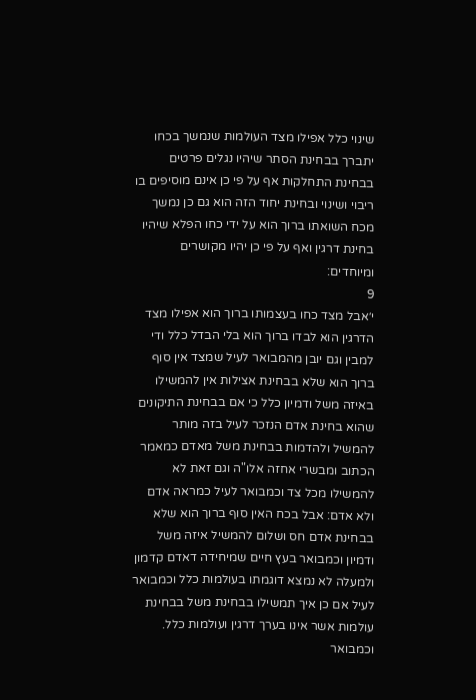שינוי כלל אפילו מצד העולמות שנמשך בכחו יתברך בבחינת הסתר שיהיו נגלים פרטים בבחינת התחלקות אף על פי כן אינם מוסיפים בו ריבוי ושינוי ובחינת יחוד הזה הוא גם כן נמשך מכח השואתו ברוך הוא על ידי כחו הפלא שיהיו בחינת דרגין ואף על פי כן יהיו מקושרים ומיוחדים:
9
י׳אבל מצד כחו בעצמותו ברוך הוא אפילו מצד הדרגין הוא לבדו ברוך הוא בלי הבדל כלל ודי למבין וגם יובן מהמבואר לעיל שמצד אין סוף ברוך הוא שלא בבחינת אצילות אין להמשילו באיזה משל ודמיון כלל כי אם בבחינת התיקונים שהוא בחינת אדם הנזכר לעיל בזה מותר להמשיל ולהדמות בבחינת משל מאדם כמאמר הכתוב ומבשרי אחזה אלו"ה וגם זאת לא להמשילו מכל צד וכמבואר לעיל כמראה אדם ולא אדם: אבל בכח האין סוף ברוך הוא שלא בבחינת אדם חס ושלום להמשיל איזה משל ודמיון וכמבואר בעץ חיים שמיחידה דאדם קדמון ולמעלה לא נמצא דוגמתו בעולמות כלל וכמבואר לעיל אם כן איך תמשילו בבחינת משל בבחינת עולמות אשר אינו בערך דרגין ועולמות כלל. וכמבואר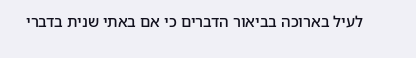לעיל בארוכה בביאור הדברים כי אם באתי שנית בדברי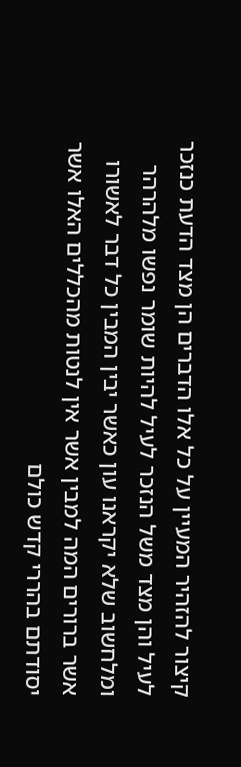קיצור להזהיר המעיין על כל אלו הדברים הן מצד הדעת כנזכר לעיל והן מצד משל הנזכר לעיל להיות שומר נפשו מלהרהר ומלחשוב שלא יקראנו עון כאשר יבין המבין כל דבר לאשורו אשר ברורים המה למבין אשר אין לנטות מהכללים האלו אשר יסודתם בהררי קדש כולם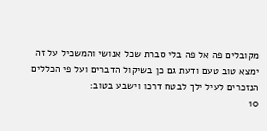מקובלים פה אל פה בלי סברת שכל אנושי והמשכיל על זה ימצא טוב טעם ודעת גם כן בשיקול הדברים ועל פי הכללים הנזכרים לעיל ילך לבטח דרכו וישבע בטוב:
10